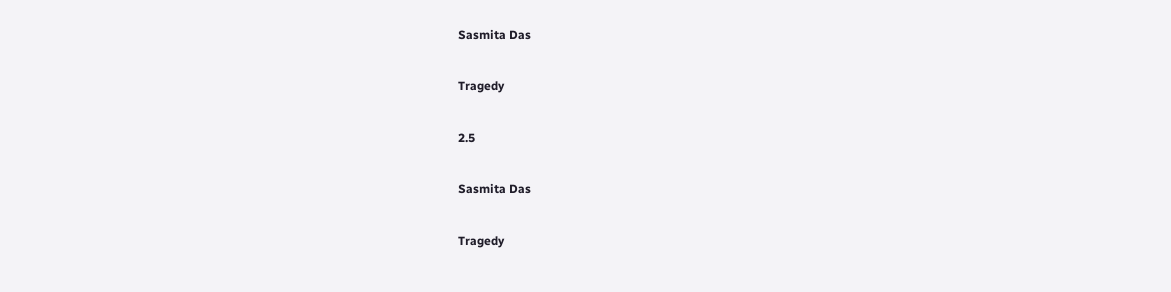Sasmita Das

Tragedy

2.5

Sasmita Das

Tragedy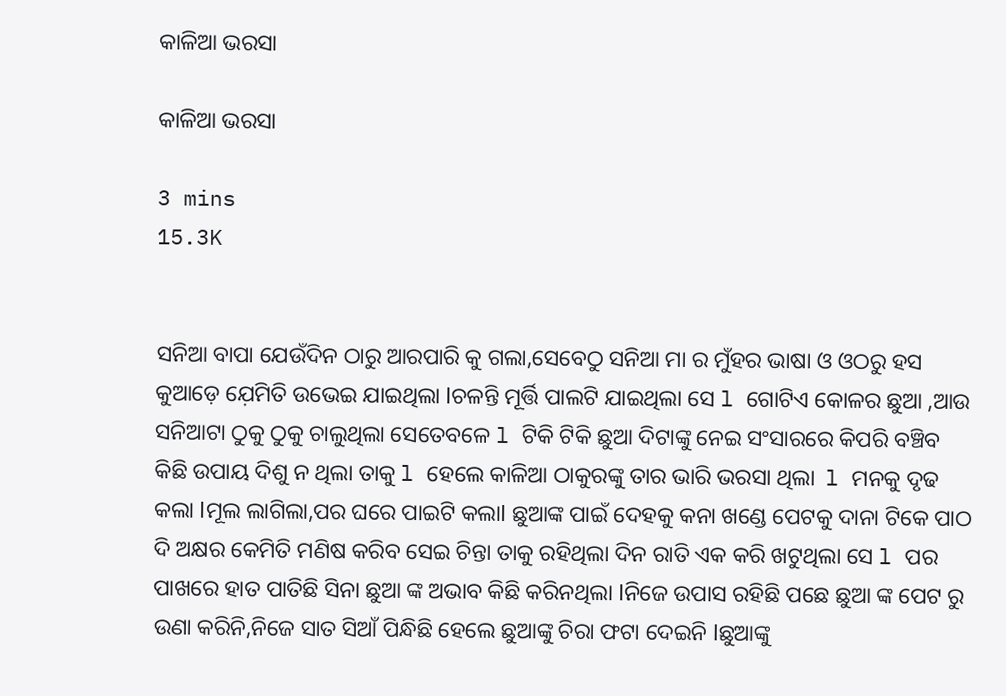କାଳିଆ ଭରସା

କାଳିଆ ଭରସା

3 mins
15.3K


ସନିଆ ବାପା ଯେଉଁଦିନ ଠାରୁ ଆରପାରି କୁ ଗଲା,ସେବେଠୁ ସନିଆ ମା ର ମୁଁହର ଭାଷା ଓ ଓଠରୁ ହସ କୁଆଡ଼େ ଯ଼େମିତି ଉଭେଇ ଯାଇଥିଲା lଚଳନ୍ତି ମୂର୍ତ୍ତି ପାଲଟି ଯାଇଥିଲା ସେ l ଗୋଟିଏ କୋଳର ଛୁଆ ,ଆଉ ସନିଆଟା ଠୁକୁ ଠୁକୁ ଚାଲୁଥିଲା ସେତେବଳେ l ଟିକି ଟିକି ଛୁଆ ଦିଟାଙ୍କୁ ନେଇ ସଂସାରରେ କିପରି ବଞ୍ଚିବ କିଛି ଉପାୟ ଦିଶୁ ନ ଥିଲା ତାକୁ l ହେଲେ କାଳିଆ ଠାକୁରଙ୍କୁ ତାର ଭାରି ଭରସା ଥିଲା  l ମନକୁ ଦୃଢ କଲା lମୂଲ ଲାଗିଲା,ପର ଘରେ ପାଇଟି କଲାl ଛୁଆଙ୍କ ପାଇଁ ଦେହକୁ କନା ଖଣ୍ଡେ ପେଟକୁ ଦାନା ଟିକେ ପାଠ ଦି ଅକ୍ଷର କେମିତି ମଣିଷ କରିବ ସେଇ ଚିନ୍ତା ତାକୁ ରହିଥିଲା ଦିନ ରାତି ଏକ କରି ଖଟୁଥିଲା ସେ l ପର ପାଖରେ ହାତ ପାତିଛି ସିନା ଛୁଆ ଙ୍କ ଅଭାବ କିଛି କରିନଥିଲା lନିଜେ ଉପାସ ରହିଛି ପଛେ ଛୁଆ ଙ୍କ ପେଟ ରୁ ଉଣା କରିନି,ନିଜେ ସାତ ସିଆଁ ପିନ୍ଧିଛି ହେଲେ ଛୁଆଙ୍କୁ ଚିରା ଫଟା ଦେଇନି lଛୁଆଙ୍କୁ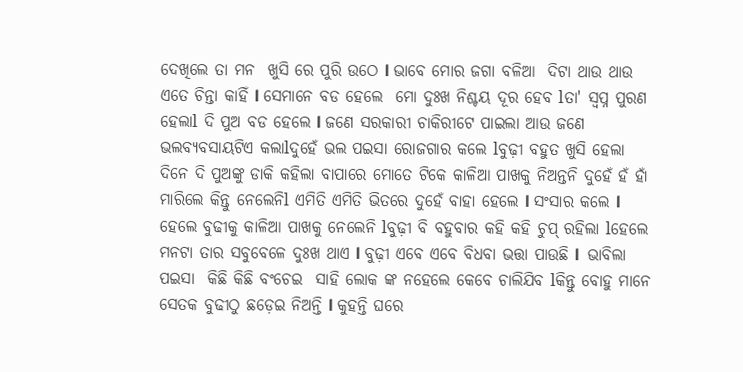ଦେଖିଲେ ତା ମନ  ଖୁସି ରେ ପୁରି ଉଠେ l ଭାବେ ମୋର ଜଗା ବଳିଆ  ଦିଟା ଥାଉ ଥାଉ ଏତେ ଚିନ୍ତା କାହିଁ l ସେମାନେ ବଡ ହେଲେ  ମୋ ଦୁଃଖ ନିଶ୍ଚୟ ଦୂର ହେବ lତା' ସ୍ୱପ୍ନ ପୁରଣ ହେଲାl ଦି ପୁଅ ବଡ ହେଲେ l ଜଣେ ସରକାରୀ ଚାକିରୀଟେ ପାଇଲା ଆଉ ଜଣେ ଭଲବ୍ୟବସାୟଟିଏ କଲାlଦୁହେଁ ଭଲ ପଇସା ରୋଜଗାର କଲେ lବୁଢ଼ୀ ବହୁତ ଖୁସି ହେଲା ଦିନେ ଦି ପୁଅଙ୍କୁ ଡାକି କହିଲା ବାପାରେ ମୋତେ ଟିକେ କାଳିଆ ପାଖକୁ ନିଅନ୍ତନି ଦୁହେଁ ହଁ ହାଁ ମାରିଲେ କିନ୍ତୁ ନେଲେନିl ଏମିତି ଏମିତି ଭିତରେ ଦୁହେଁ ବାହା ହେଲେ l ସଂସାର କଲେ l ହେଲେ ବୁଢୀକୁ କାଳିଆ ପାଖକୁ ନେଲେନି lବୁଢ଼ୀ ବି ବହୁବାର କହି କହି ଚୁପ୍ ରହିଲା lହେଲେ ମନଟା ତାର ସବୁବେଳେ ଦୁଃଖ ଥାଏ l ବୁଢ଼ୀ ଏବେ ଏବେ ବିଧବା ଭତ୍ତା ପାଉଛି l  ଭାବିଲା  ପଇସା  କିଛି କିଛି ବଂଚେଇ  ସାହି ଲୋକ ଙ୍କ ନହେଲେ କେବେ ଚାଲିଯିବ lକିନ୍ତୁ ବୋହୁ ମାନେ ସେତକ ବୁଢୀଠୁ ଛଡ଼େଇ ନିଅନ୍ତି l କୁହନ୍ତି ଘରେ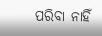ପରିବା ନାହିଁ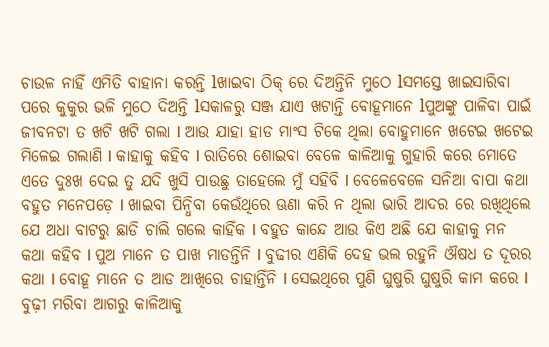ଚାଉଳ ନାହିଁ ଏମିତି ବାହାନା କରନ୍ତି lଖାଇବା ଠିକ୍ ରେ ଦିଅନ୍ତିନି ମୁଠେ lସମସ୍ତେ ଖାଇସାରିବା ପରେ କୁକୁର ଭଳି ମୁଠେ ଦିଅନ୍ତି lସକାଳରୁ ସଞ୍ଜ ଯାଏ ଖଟାନ୍ତି ବୋହୂମାନେ lପୁଅଙ୍କୁ ପାଳିବା ପାଇଁ ଜୀବନଟା ତ ଖଟି ଖଟି ଗଲା l ଆଉ ଯାହା ହାଡ ମାଂସ ଟିକେ ଥିଲା ବୋହୁମାନେ ଖଟେଇ ଖଟେଇ ମିଳେଇ ଗଲାଣି l କାହାକୁ କହିବ l ରାତିରେ ଶୋଇବା ବେଳେ କାଳିଆକୁ ଗୁହାରି କରେ ମୋତେ ଏତେ ଦୁଃଖ ଦେଇ ତୁ ଯଦି ଖୁସି ପାଉଛୁ ତାହେଲେ ମୁଁ ସହିବି l ବେଳେବେଳେ ସନିଆ ବାପା କଥା ବହୁତ ମନେପଡ଼େ l ଖାଇବା ପିନ୍ଧିବା କେଉଁଥିରେ ଊଣା କରି ନ ଥିଲା ଭାରି ଆଦର ରେ ରଖିଥିଲେ ଯେ ଅଧା ବାଟରୁ ଛାଡି ଚାଲି ଗଲେ କାହିଁକ l ବହୁତ କାନ୍ଦେ ଆଉ କିଏ ଅଛି ଯେ କାହାକୁ ମନ କଥା କହିବ l ପୁଅ ମାନେ ତ ପାଖ ମାଡନ୍ତିନି l ବୁଢୀର ଏଣିକି ଦେହ ଭଲ ରହୁନି ଔଷଧ ତ ଦୂରର କଥା l ବୋହୂ ମାନେ ତ ଆଡ ଆଖିରେ ଚାହାନ୍ତିଁନି l ସେଇଥିରେ ପୁଣି ଘୁଷୁରି ଘୁଷୁରି କାମ କରେ l ବୁଢ଼ୀ ମରିବା ଆଗରୁ କାଳିଆକୁ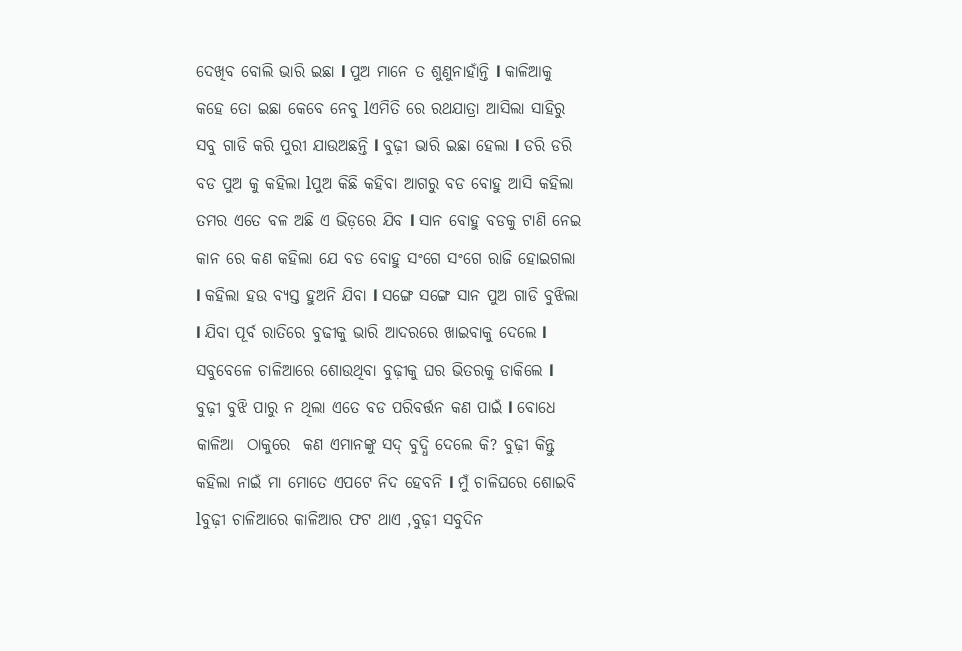ଦେଖିବ ବୋଲି ଭାରି ଇଛା l ପୁଅ ମାନେ ତ ଶୁଣୁନାହାଁନ୍ତି l କାଳିଆକୁ କହେ ତୋ ଇଛା କେବେ ନେବୁ lଏମିତି ରେ ରଥଯାତ୍ରା ଆସିଲା ସାହିରୁ ସବୁ ଗାଡି କରି ପୁରୀ ଯାଉଅଛନ୍ତି l ବୁଢ଼ୀ ଭାରି ଇଛା ହେଲା l ଡରି ଡରି ବଡ ପୁଅ କୁ କହିଲା lପୁଅ କିଛି କହିବା ଆଗରୁ ବଡ ବୋହୁ ଆସି କହିଲା ତମର ଏତେ ବଳ ଅଛି ଏ ଭିଡ଼ରେ ଯିବ l ସାନ ବୋହୁ ବଡକୁ ଟାଣି ନେଇ କାନ ରେ କଣ କହିଲା ଯେ ବଡ ବୋହୁ ସଂଗେ ସଂଗେ ରାଜି ହୋଇଗଲା l କହିଲା ହଉ ବ୍ୟସ୍ତ ହୁଅନି ଯିବା l ସଙ୍ଗେ ସଙ୍ଗେ ସାନ ପୁଅ ଗାଡି ବୁଝିଲା l ଯିବା ପୂର୍ବ ରାତିରେ ବୁଢୀକୁ ଭାରି ଆଦରରେ ଖାଇବାକୁ ଦେଲେ l ସବୁବେଳେ ଚାଳିଆରେ ଶୋଉଥିବା ବୁଢ଼ୀକୁ ଘର ଭିତରକୁ ଡାକିଲେ l ବୁଢ଼ୀ ବୁଝି ପାରୁ ନ ଥିଲା ଏତେ ବଡ ପରିବର୍ତ୍ତନ କଣ ପାଇଁ l ବୋଧେ କାଳିଆ  ଠାକୁରେ  କଣ ଏମାନଙ୍କୁ ସଦ୍ ବୁଦ୍ଧି ଦେଲେ କି? ବୁଢ଼ୀ କିନ୍ତୁ କହିଲା ନାଇଁ ମା ମୋତେ ଏପଟେ ନିଦ ହେବନି l ମୁଁ ଚାଳିଘରେ ଶୋଇବି lବୁଢ଼ୀ ଚାଳିଆରେ କାଳିଆର ଫଟ ଥାଏ ,ବୁଢ଼ୀ ସବୁଦିନ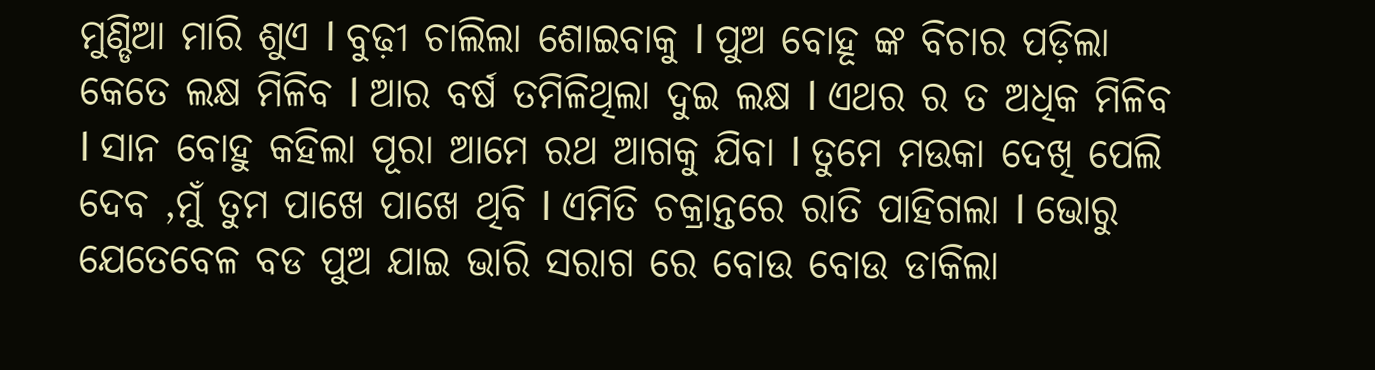ମୁଣ୍ଡିଆ ମାରି ଶୁଏ l ବୁଢ଼ୀ ଚାଲିଲା ଶୋଇବାକୁ l ପୁଅ ବୋହୂ ଙ୍କ ବିଚାର ପଡ଼ିଲା କେତେ ଲକ୍ଷ ମିଳିବ l ଆର ବର୍ଷ ତମିଳିଥିଲା ଦୁଇ ଲକ୍ଷ l ଏଥର ର ତ ଅଧିକ ମିଳିବ l ସାନ ବୋହୁ କହିଲା ପୂରା ଆମେ ରଥ ଆଗକୁ ଯିବା l ତୁମେ ମଉକା ଦେଖି ପେଲି ଦେବ ,ମୁଁ ତୁମ ପାଖେ ପାଖେ ଥିବି l ଏମିତି ଚକ୍ରାନ୍ତରେ ରାତି ପାହିଗଲା l ଭୋରୁ ଯେତେବେଳ ବଡ ପୁଅ ଯାଇ ଭାରି ସରାଗ ରେ ବୋଉ ବୋଉ ଡାକିଲା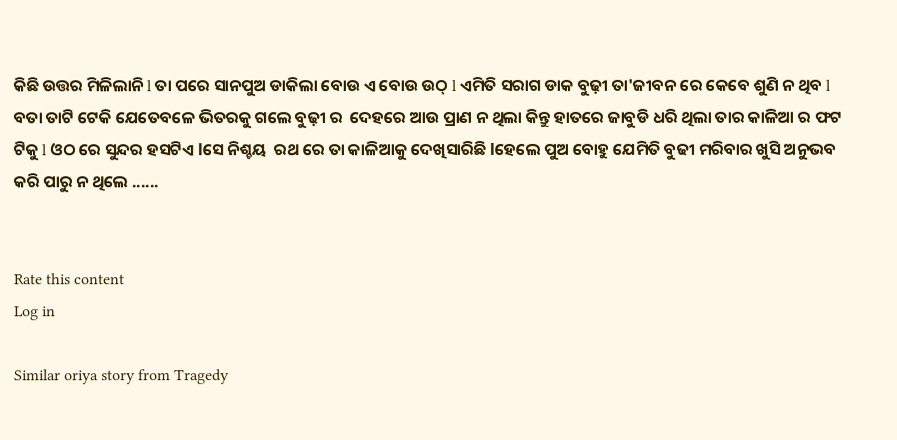କିଛି ଉତ୍ତର ମିଳିଲାନି l ତା ପରେ ସାନପୁଅ ଡାକିଲା ବୋଉ ଏ ବୋଉ ଉଠ୍ l ଏମିତି ସରାଗ ଡାକ ବୁଢ଼ୀ ତା'ଜୀବନ ରେ କେବେ ଶୁଣି ନ ଥିବ l ବତା ତାଟି ଟେକି ଯେତେବଳେ ଭିତରକୁ ଗଲେ ବୁଢ଼ୀ ର  ଦେହରେ ଆଉ ପ୍ରାଣ ନ ଥିଲା କିନ୍ତୁ ହାତରେ ଜାବୁଡି ଧରି ଥିଲା ତାର କାଳିଆ ର ଫଟ ଟିକୁ l ଓଠ ରେ ସୁନ୍ଦର ହସଟିଏ lସେ ନିଶ୍ଚୟ  ରଥ ରେ ତା କାଳିଆକୁ ଦେଖିସାରିଛି lହେଲେ ପୁଅ ବୋହୁ ଯେମିତି ବୁଢୀ ମରିବାର ଖୁସି ଅନୁଭବ କରି ପାରୁ ନ ଥିଲେ ......


Rate this content
Log in

Similar oriya story from Tragedy